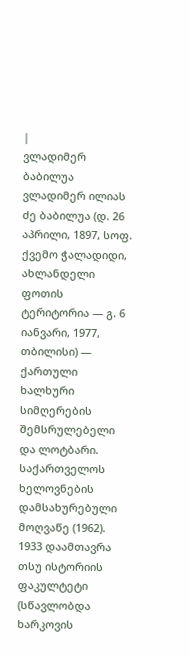|
ვლადიმერ ბაბილუა
ვლადიმერ ილიას ძე ბაბილუა (დ. 26 აპრილი, 1897, სოფ. ქვემო ჭალადიდი, ახლანდელი ფოთის ტერიტორია ― გ. 6 იანვარი, 1977, თბილისი) ― ქართული ხალხური სიმღერების შემსრულებელი და ლოტბარი. საქართველოს ხელოვნების დამსახურებული მოღვაწე (1962).
1933 დაამთავრა თსუ ისტორიის ფაკულტეტი (სწავლობდა ხარკოვის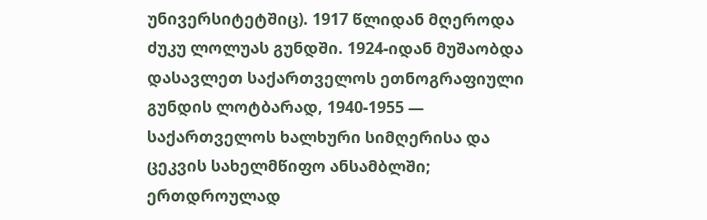უნივერსიტეტშიც). 1917 წლიდან მღეროდა ძუკუ ლოლუას გუნდში. 1924-იდან მუშაობდა დასავლეთ საქართველოს ეთნოგრაფიული გუნდის ლოტბარად, 1940-1955 ― საქართველოს ხალხური სიმღერისა და ცეკვის სახელმწიფო ანსამბლში; ერთდროულად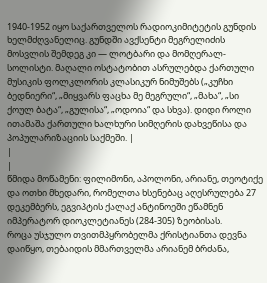1940-1952 იყო საქართველოს რადიოკიმიტეტის გუნდის ხელმძღვანელიც. გუნდში ავქსენტი მეგრელიძის მოსვლის შემდეგ კი ― ლოტბარი და მომღერალ-სოლისტი. მაღალი ოსტატობით ასრულებდა ქართული მუსიკის ფოლკლორის კლასიკურ ნიმუშებს („კუჩხი ბედნიერი“, „მიყვარს ფაცხა მე მეგრული“, „მახა“, „სი ქოულ ბატა“, „გულისა“, „ოდოია“ და სხვა). დიდი როლი ითამაშა ქართული ხალხური სიმღერის დახვეწისა და პოპულარიზაციის საქმეში. |
|
|
წმიდა მოწამენი: ფილიმონი, აპოლონი, არიანე, თეოტიქე და ოთხი მხედარი, რომელთა ხსენებაც აღესრულება 27 დეკემბერს, ეგვიპტის ქალაქ ანტინოეში ეწამნენ იმპერატორ დიოკლეტიანეს (284-305) ზეობისას.
როცა უსჯულო თვითმპყრობელმა ქრისტიანთა დევნა დაიწყო, თებაიდის მმართველმა არიანემ ბრძანა,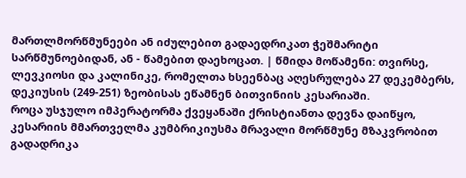მართლმორწმუნეები ან იძულებით გადაედრიკათ ჭეშმარიტი სარწმუნოებიდან, ან - წამებით დაეხოცათ. | წმიდა მოწამენი: თვირსე, ლევკიოსი და კალინიკე, რომელთა ხსეენბაც აღესრულება 27 დეკემბერს, დეკიუსის (249-251) ზეობისას ეწამნენ ბითვინიის კესარიაში.
როცა უსჯულო იმპერატორმა ქვეყანაში ქრისტიანთა დევნა დაიწყო, კესარიის მმართველმა კუმბრიკიუსმა მრავალი მორწმუნე მზაკვრობით გადადრიკა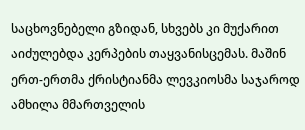საცხოვნებელი გზიდან, სხვებს კი მუქარით აიძულებდა კერპების თაყვანისცემას. მაშინ ერთ-ერთმა ქრისტიანმა ლევკიოსმა საჯაროდ ამხილა მმართველის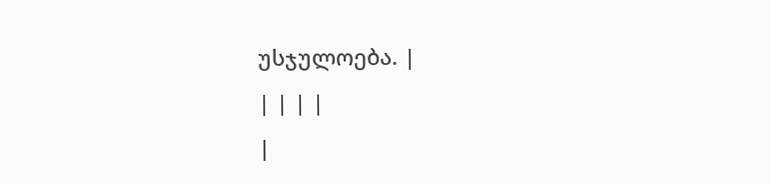უსჯულოება. |
| | | |
|